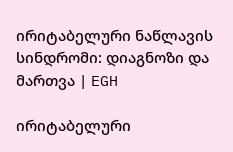ირიტაბელური ნაწლავის სინდრომი: დიაგნოზი და მართვა | EGH

ირიტაბელური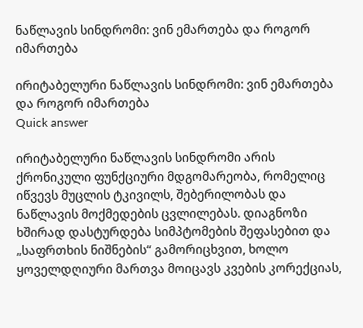ნაწლავის სინდრომი: ვინ ემართება და როგორ იმართება

ირიტაბელური ნაწლავის სინდრომი: ვინ ემართება და როგორ იმართება
Quick answer

ირიტაბელური ნაწლავის სინდრომი არის ქრონიკული ფუნქციური მდგომარეობა, რომელიც იწვევს მუცლის ტკივილს, შებერილობას და ნაწლავის მოქმედების ცვლილებას. დიაგნოზი ხშირად დასტურდება სიმპტომების შეფასებით და „საფრთხის ნიშნების“ გამორიცხვით, ხოლო ყოველდღიური მართვა მოიცავს კვების კორექციას,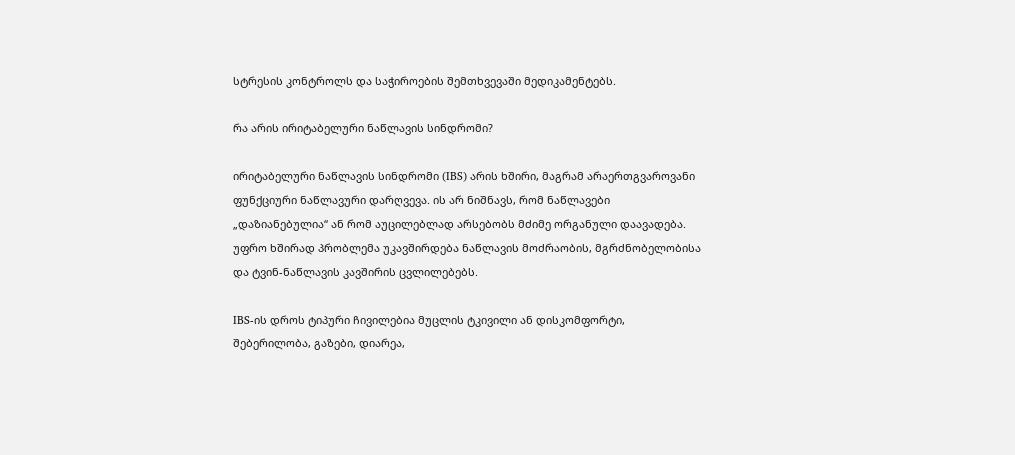სტრესის კონტროლს და საჭიროების შემთხვევაში მედიკამენტებს.

რა არის ირიტაბელური ნაწლავის სინდრომი?

ირიტაბელური ნაწლავის სინდრომი (IBS) არის ხშირი, მაგრამ არაერთგვაროვანი ფუნქციური ნაწლავური დარღვევა. ის არ ნიშნავს, რომ ნაწლავები „დაზიანებულია“ ან რომ აუცილებლად არსებობს მძიმე ორგანული დაავადება. უფრო ხშირად პრობლემა უკავშირდება ნაწლავის მოძრაობის, მგრძნობელობისა და ტვინ-ნაწლავის კავშირის ცვლილებებს.

IBS-ის დროს ტიპური ჩივილებია მუცლის ტკივილი ან დისკომფორტი, შებერილობა, გაზები, დიარეა,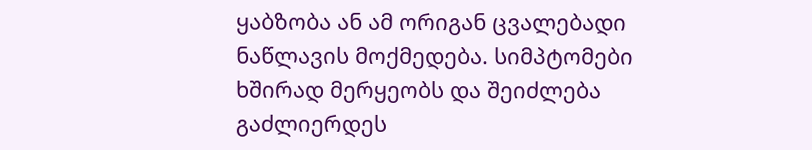ყაბზობა ან ამ ორიგან ცვალებადი ნაწლავის მოქმედება. სიმპტომები ხშირად მერყეობს და შეიძლება გაძლიერდეს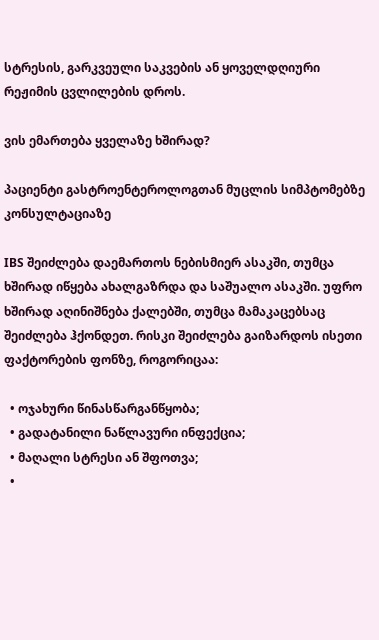სტრესის, გარკვეული საკვების ან ყოველდღიური რეჟიმის ცვლილების დროს.

ვის ემართება ყველაზე ხშირად?

პაციენტი გასტროენტეროლოგთან მუცლის სიმპტომებზე კონსულტაციაზე

IBS შეიძლება დაემართოს ნებისმიერ ასაკში, თუმცა ხშირად იწყება ახალგაზრდა და საშუალო ასაკში. უფრო ხშირად აღინიშნება ქალებში, თუმცა მამაკაცებსაც შეიძლება ჰქონდეთ. რისკი შეიძლება გაიზარდოს ისეთი ფაქტორების ფონზე, როგორიცაა:

  • ოჯახური წინასწარგანწყობა;
  • გადატანილი ნაწლავური ინფექცია;
  • მაღალი სტრესი ან შფოთვა;
  •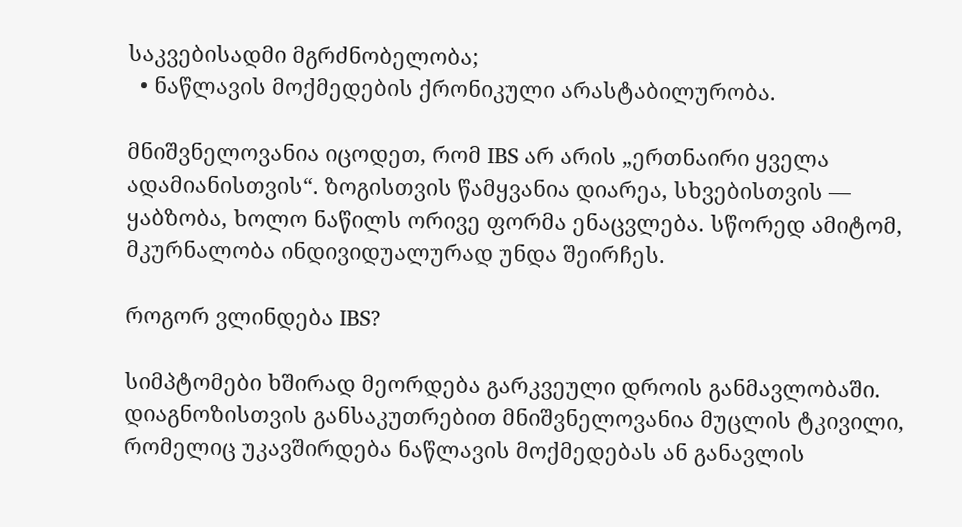საკვებისადმი მგრძნობელობა;
  • ნაწლავის მოქმედების ქრონიკული არასტაბილურობა.

მნიშვნელოვანია იცოდეთ, რომ IBS არ არის „ერთნაირი ყველა ადამიანისთვის“. ზოგისთვის წამყვანია დიარეა, სხვებისთვის — ყაბზობა, ხოლო ნაწილს ორივე ფორმა ენაცვლება. სწორედ ამიტომ, მკურნალობა ინდივიდუალურად უნდა შეირჩეს.

როგორ ვლინდება IBS?

სიმპტომები ხშირად მეორდება გარკვეული დროის განმავლობაში. დიაგნოზისთვის განსაკუთრებით მნიშვნელოვანია მუცლის ტკივილი, რომელიც უკავშირდება ნაწლავის მოქმედებას ან განავლის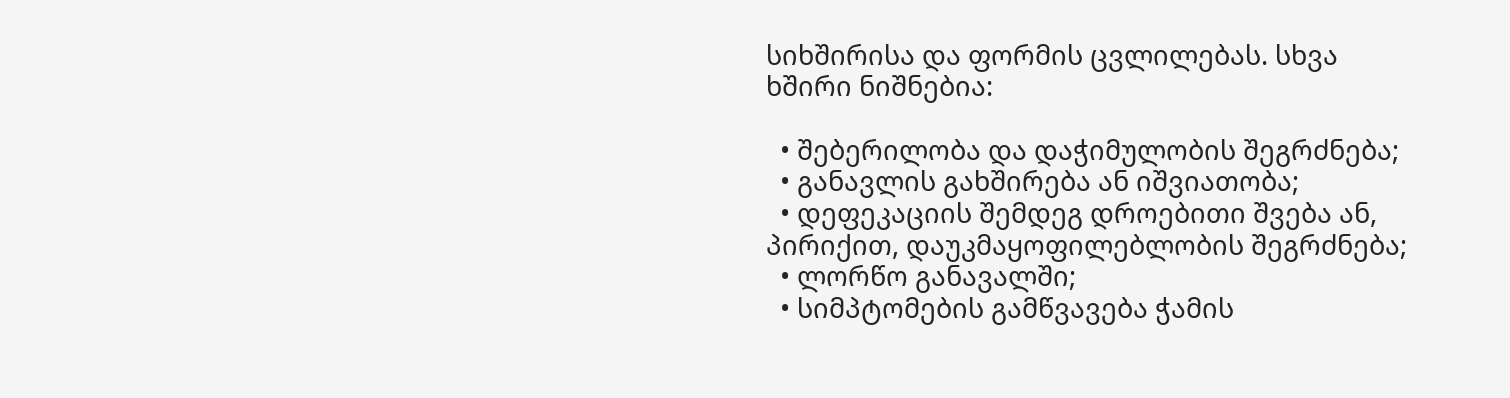სიხშირისა და ფორმის ცვლილებას. სხვა ხშირი ნიშნებია:

  • შებერილობა და დაჭიმულობის შეგრძნება;
  • განავლის გახშირება ან იშვიათობა;
  • დეფეკაციის შემდეგ დროებითი შვება ან, პირიქით, დაუკმაყოფილებლობის შეგრძნება;
  • ლორწო განავალში;
  • სიმპტომების გამწვავება ჭამის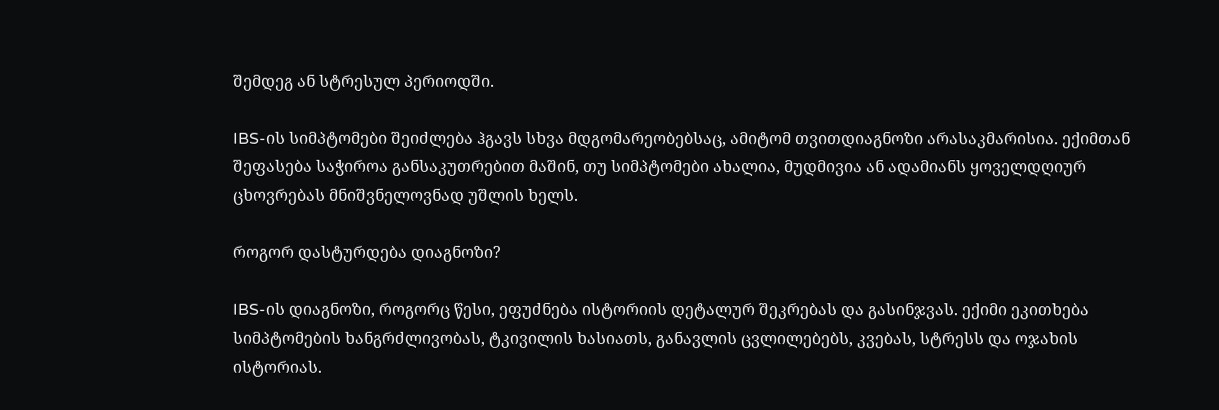შემდეგ ან სტრესულ პერიოდში.

IBS-ის სიმპტომები შეიძლება ჰგავს სხვა მდგომარეობებსაც, ამიტომ თვითდიაგნოზი არასაკმარისია. ექიმთან შეფასება საჭიროა განსაკუთრებით მაშინ, თუ სიმპტომები ახალია, მუდმივია ან ადამიანს ყოველდღიურ ცხოვრებას მნიშვნელოვნად უშლის ხელს.

როგორ დასტურდება დიაგნოზი?

IBS-ის დიაგნოზი, როგორც წესი, ეფუძნება ისტორიის დეტალურ შეკრებას და გასინჯვას. ექიმი ეკითხება სიმპტომების ხანგრძლივობას, ტკივილის ხასიათს, განავლის ცვლილებებს, კვებას, სტრესს და ოჯახის ისტორიას.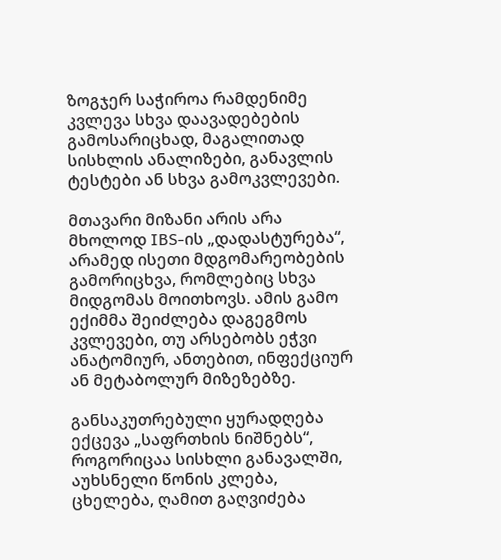ზოგჯერ საჭიროა რამდენიმე კვლევა სხვა დაავადებების გამოსარიცხად, მაგალითად სისხლის ანალიზები, განავლის ტესტები ან სხვა გამოკვლევები.

მთავარი მიზანი არის არა მხოლოდ IBS-ის „დადასტურება“, არამედ ისეთი მდგომარეობების გამორიცხვა, რომლებიც სხვა მიდგომას მოითხოვს. ამის გამო ექიმმა შეიძლება დაგეგმოს კვლევები, თუ არსებობს ეჭვი ანატომიურ, ანთებით, ინფექციურ ან მეტაბოლურ მიზეზებზე.

განსაკუთრებული ყურადღება ექცევა „საფრთხის ნიშნებს“, როგორიცაა სისხლი განავალში, აუხსნელი წონის კლება, ცხელება, ღამით გაღვიძება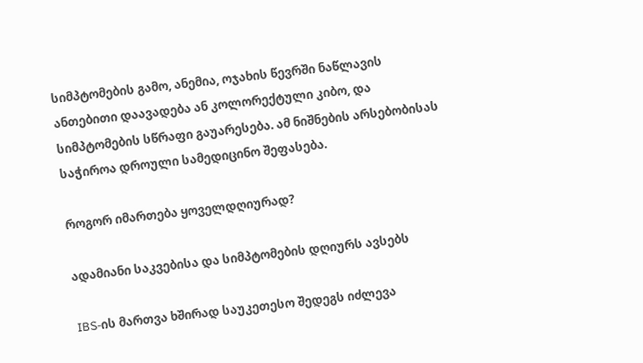სიმპტომების გამო, ანემია, ოჯახის წევრში ნაწლავის ანთებითი დაავადება ან კოლორექტული კიბო, და სიმპტომების სწრაფი გაუარესება. ამ ნიშნების არსებობისას საჭიროა დროული სამედიცინო შეფასება.

როგორ იმართება ყოველდღიურად?

ადამიანი საკვებისა და სიმპტომების დღიურს ავსებს

IBS-ის მართვა ხშირად საუკეთესო შედეგს იძლევა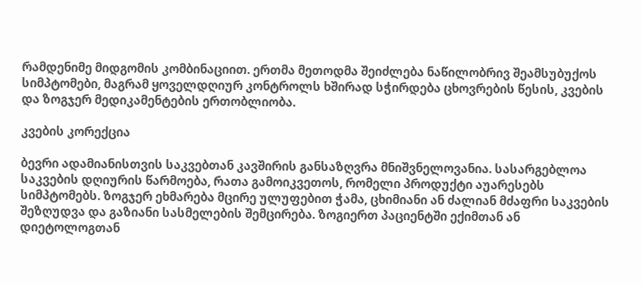რამდენიმე მიდგომის კომბინაციით. ერთმა მეთოდმა შეიძლება ნაწილობრივ შეამსუბუქოს სიმპტომები, მაგრამ ყოველდღიურ კონტროლს ხშირად სჭირდება ცხოვრების წესის, კვების და ზოგჯერ მედიკამენტების ერთობლიობა.

კვების კორექცია

ბევრი ადამიანისთვის საკვებთან კავშირის განსაზღვრა მნიშვნელოვანია. სასარგებლოა საკვების დღიურის წარმოება, რათა გამოიკვეთოს, რომელი პროდუქტი აუარესებს სიმპტომებს. ზოგჯერ ეხმარება მცირე ულუფებით ჭამა, ცხიმიანი ან ძალიან მძაფრი საკვების შეზღუდვა და გაზიანი სასმელების შემცირება. ზოგიერთ პაციენტში ექიმთან ან დიეტოლოგთან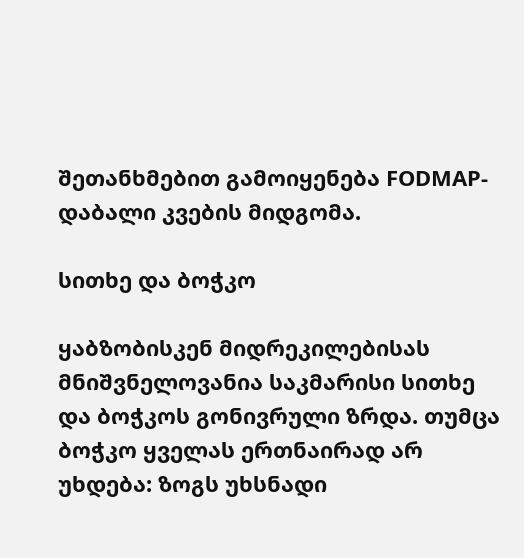შეთანხმებით გამოიყენება FODMAP-დაბალი კვების მიდგომა.

სითხე და ბოჭკო

ყაბზობისკენ მიდრეკილებისას მნიშვნელოვანია საკმარისი სითხე და ბოჭკოს გონივრული ზრდა. თუმცა ბოჭკო ყველას ერთნაირად არ უხდება: ზოგს უხსნადი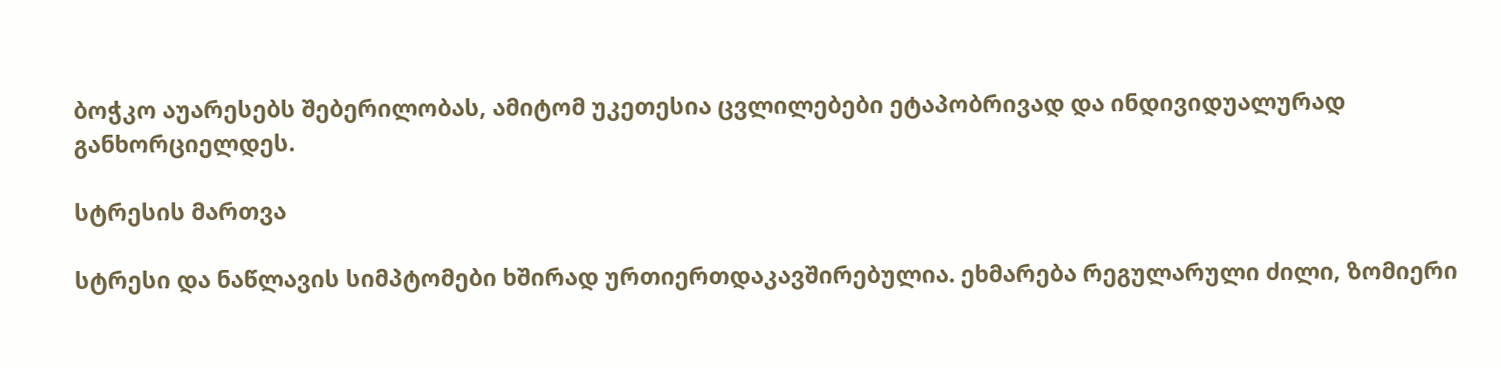ბოჭკო აუარესებს შებერილობას, ამიტომ უკეთესია ცვლილებები ეტაპობრივად და ინდივიდუალურად განხორციელდეს.

სტრესის მართვა

სტრესი და ნაწლავის სიმპტომები ხშირად ურთიერთდაკავშირებულია. ეხმარება რეგულარული ძილი, ზომიერი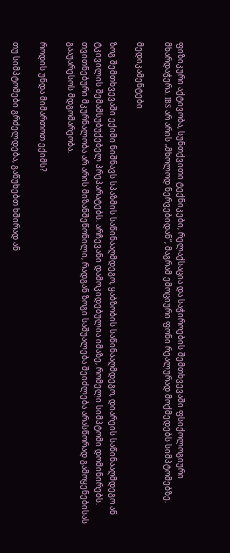ფიზიკური აქტივობა, სუნთქვითი ტექნიკები, რელაქსაცია და საჭიროების შემთხვევაში ფსიქოლოგიური მხარდაჭერა. IBS არ არის „მხოლოდ ნერვებიდან“, მაგრამ ემოციური ფონი რეალურად მოქმედებს სიმპტომებზე.

მედიკამენტები

ზოგ შემთხვევაში ექიმი ნიშნავს სპაზმის საწინააღმდეგო, ყაბზობის საწინააღმდეგო, დიარეის საწინააღმდეგო ან ტკივილის შემამსუბუქებელ პრეპარატებს. არჩევანი დამოკიდებულია იმაზე, რომელი სიმპტომი დომინირებს. თვითნებური მკურნალობა არ არის მიზანშეწონილი, რადგან ზოგი საშუალება შეიძლება არასწორად გამოყენებისას გააუარესოს მდგომარეობა.

როდის უნდა მიმართოთ ექიმს?

თუ სიმპტომები გრძელდება, გაწუხებთ ხშირად ან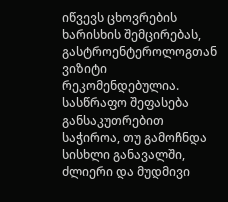იწვევს ცხოვრების ხარისხის შემცირებას, გასტროენტეროლოგთან ვიზიტი რეკომენდებულია. სასწრაფო შეფასება განსაკუთრებით საჭიროა, თუ გამოჩნდა სისხლი განავალში, ძლიერი და მუდმივი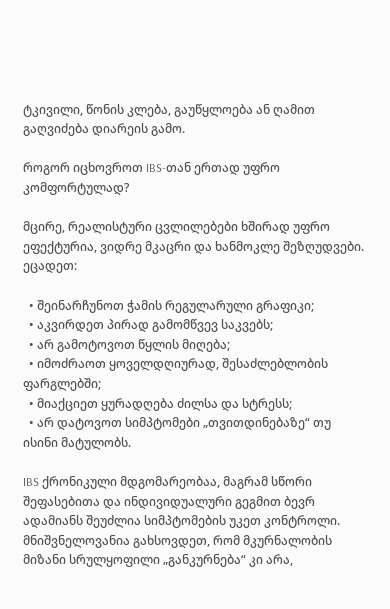ტკივილი, წონის კლება, გაუწყლოება ან ღამით გაღვიძება დიარეის გამო.

როგორ იცხოვროთ IBS-თან ერთად უფრო კომფორტულად?

მცირე, რეალისტური ცვლილებები ხშირად უფრო ეფექტურია, ვიდრე მკაცრი და ხანმოკლე შეზღუდვები. ეცადეთ:

  • შეინარჩუნოთ ჭამის რეგულარული გრაფიკი;
  • აკვირდეთ პირად გამომწვევ საკვებს;
  • არ გამოტოვოთ წყლის მიღება;
  • იმოძრაოთ ყოველდღიურად, შესაძლებლობის ფარგლებში;
  • მიაქციეთ ყურადღება ძილსა და სტრესს;
  • არ დატოვოთ სიმპტომები „თვითდინებაზე“ თუ ისინი მატულობს.

IBS ქრონიკული მდგომარეობაა, მაგრამ სწორი შეფასებითა და ინდივიდუალური გეგმით ბევრ ადამიანს შეუძლია სიმპტომების უკეთ კონტროლი. მნიშვნელოვანია გახსოვდეთ, რომ მკურნალობის მიზანი სრულყოფილი „განკურნება“ კი არა,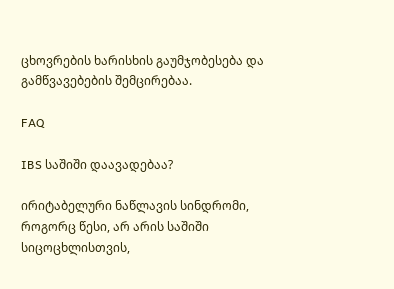ცხოვრების ხარისხის გაუმჯობესება და გამწვავებების შემცირებაა.

FAQ

IBS საშიში დაავადებაა?

ირიტაბელური ნაწლავის სინდრომი, როგორც წესი, არ არის საშიში სიცოცხლისთვის,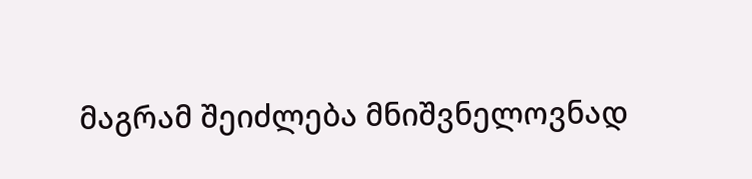მაგრამ შეიძლება მნიშვნელოვნად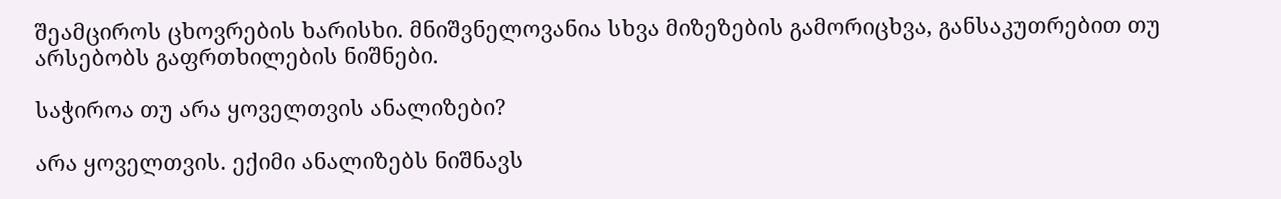შეამციროს ცხოვრების ხარისხი. მნიშვნელოვანია სხვა მიზეზების გამორიცხვა, განსაკუთრებით თუ არსებობს გაფრთხილების ნიშნები.

საჭიროა თუ არა ყოველთვის ანალიზები?

არა ყოველთვის. ექიმი ანალიზებს ნიშნავს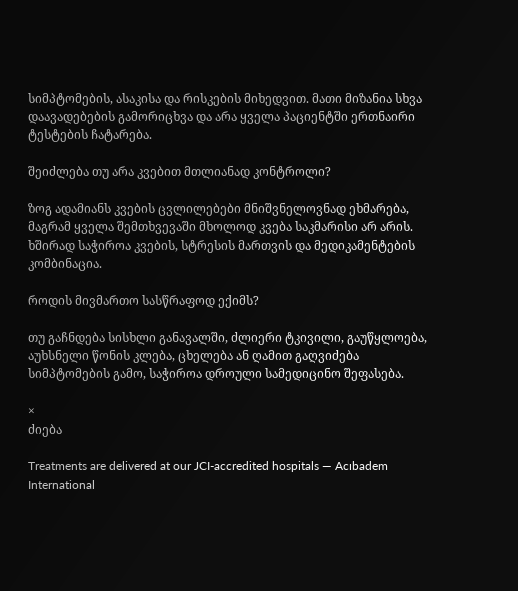სიმპტომების, ასაკისა და რისკების მიხედვით. მათი მიზანია სხვა დაავადებების გამორიცხვა და არა ყველა პაციენტში ერთნაირი ტესტების ჩატარება.

შეიძლება თუ არა კვებით მთლიანად კონტროლი?

ზოგ ადამიანს კვების ცვლილებები მნიშვნელოვნად ეხმარება, მაგრამ ყველა შემთხვევაში მხოლოდ კვება საკმარისი არ არის. ხშირად საჭიროა კვების, სტრესის მართვის და მედიკამენტების კომბინაცია.

როდის მივმართო სასწრაფოდ ექიმს?

თუ გაჩნდება სისხლი განავალში, ძლიერი ტკივილი, გაუწყლოება, აუხსნელი წონის კლება, ცხელება ან ღამით გაღვიძება სიმპტომების გამო, საჭიროა დროული სამედიცინო შეფასება.

×
ძიება

Treatments are delivered at our JCI-accredited hospitals — Acıbadem International